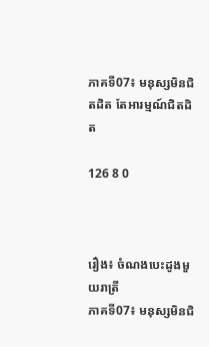ភាគទី07៖ មនុស្សមិនជិតដិត តែអារម្មណ៍ជិតដិត

126 8 0



រឿង៖ ចំណងបេះដូងមួយរាត្រី
ភាគទី07៖ មនុស្សមិនជិ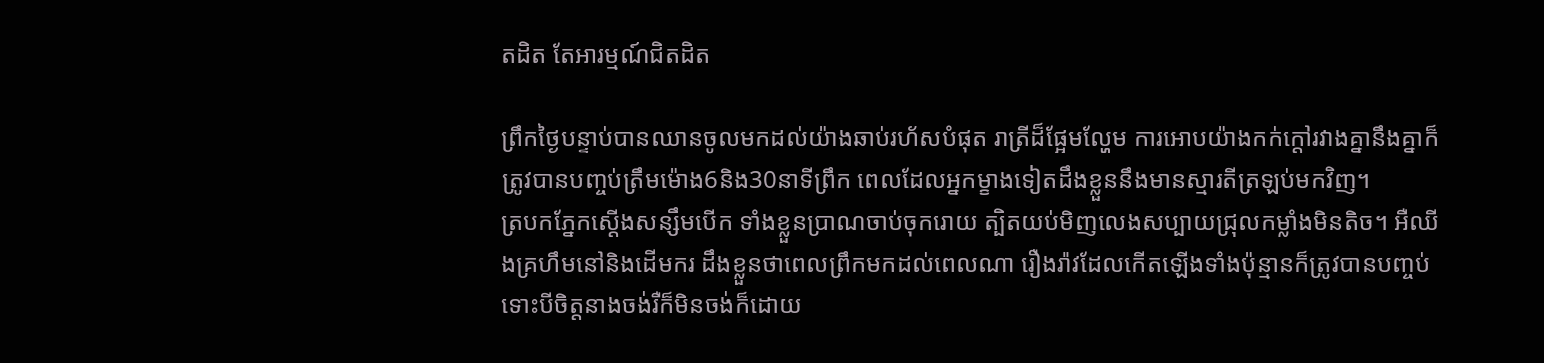តដិត តែអារម្មណ៍ជិតដិត

ព្រឹកថ្ងៃបន្ទាប់បានឈានចូលមកដល់យ៉ាងឆាប់រហ័សបំផុត រាត្រីដ៏ផ្អែមល្ហែម ការអោបយ៉ាងកក់ក្ដៅរវាងគ្នានឹងគ្នាក៏ត្រូវបានបញ្ចប់ត្រឹមម៉ោង6និង30នាទីព្រឹក ពេលដែលអ្នកម្ខាងទៀតដឹងខ្លួននឹងមានស្មារតីត្រឡប់មកវិញ។
ត្របកភ្នែកស្ដើងសន្សឹមបើក ទាំងខ្លួនប្រាណចាប់ចុករោយ ត្បិតយប់មិញលេងសប្បាយជ្រុលកម្លាំងមិនតិច។ អឺឈីងគ្រហឹមនៅនិងដើមករ ដឹងខ្លួនថាពេលព្រឹកមកដល់ពេលណា រឿងរ៉ាវដែលកើតឡើងទាំងប៉ុន្មានក៏ត្រូវបានបញ្ចប់ ទោះបីចិត្តនាងចង់រឺក៏មិនចង់ក៏ដោយ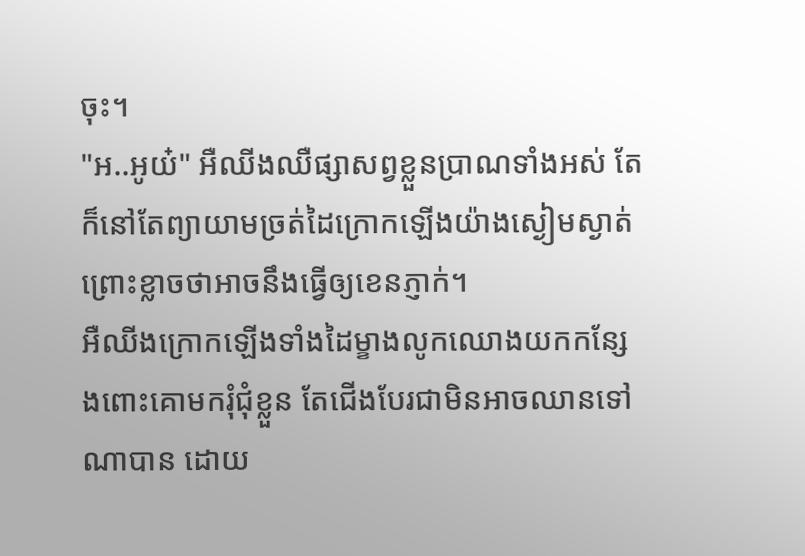ចុះ។
"អ..អូយ៎" អឺឈីងឈឺផ្សាសព្វខ្លួនប្រាណទាំងអស់ តែក៏នៅតែព្យាយាមច្រត់ដៃក្រោកឡើងយ៉ាងស្ងៀមស្ងាត់ ព្រោះខ្លាចថាអាចនឹងធ្វើឲ្យខេនភ្ញាក់។
អឺឈីងក្រោកឡើងទាំងដៃម្ខាងលូកឈោងយកកន្សែងពោះគោមករុំជុំខ្លួន តែជើងបែរជាមិនអាចឈានទៅណាបាន ដោយ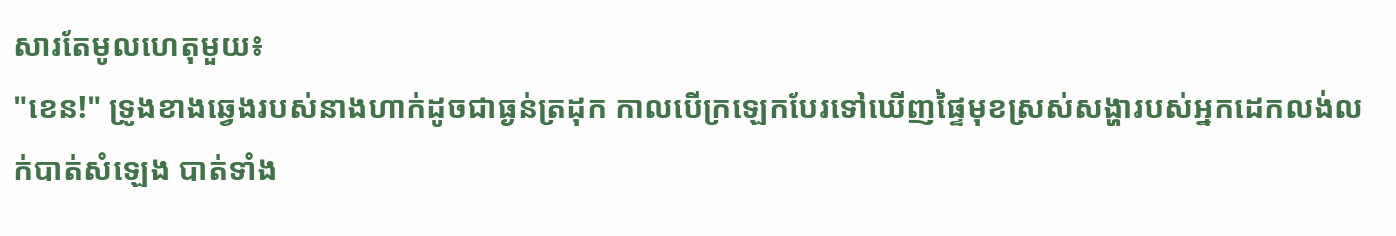សារតែមូលហេតុមួយ៖
"ខេន!" ទ្រូងខាងឆ្វេងរបស់នាងហាក់ដូចជាធ្ងន់ត្រដុក កាលបើក្រឡេកបែរទៅឃើញផ្ទៃមុខស្រស់សង្ហារបស់អ្នកដេកលង់លក់បាត់សំឡេង បាត់ទាំង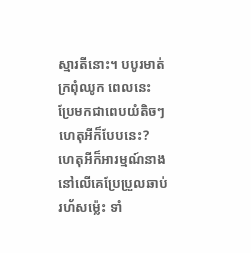ស្មារតីនោះ។ បបូរមាត់ក្រពុំឈូក ពេលនេះប្រែមកជាពេបយំតិចៗ ហេតុអីក៏បែបនេះ? ហេតុអីក៏អារម្មណ៍នាងនៅលើគេប្រែប្រួលឆាប់រហ័សម៉្លេះ ទាំ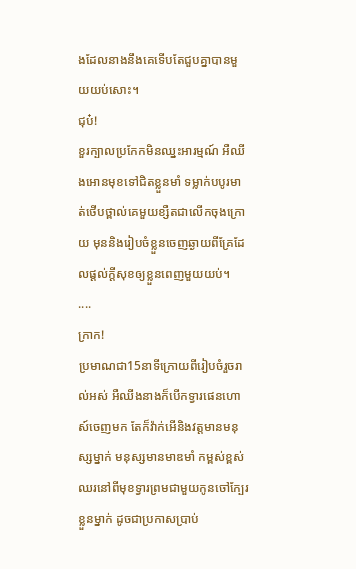ងដែលនាងនឹងគេទើបតែជួបគ្នាបានមួយយប់សោះ។
ជុប៎!
ខួរក្បាលប្រកែកមិនឈ្នះអារម្មណ៍ អឺឈីងអោនមុខទៅជិតខ្លួនមាំ ទម្លាក់បបូរមាត់ថើបថ្ពាល់គេមួយខ្សឺតជាលើកចុងក្រោយ មុននិងរៀបចំខ្លួនចេញឆ្ងាយពីគ្រែដែលផ្ដល់ក្ដីសុខឲ្យខ្លួនពេញមួយយប់។
....
ក្រាក!
ប្រមាណជា15នាទីក្រោយពីរៀបចំរួចរាល់អស់ អឺឈីងនាងក៏បើកទ្វារផេនហោស៍ចេញមក តែក៏វ៉ាក់អើនិងវត្តមានមនុស្សម្នាក់ មនុស្សមានមាឌមាំ កម្ពស់ខ្ពស់ឈរនៅពីមុខទ្វារព្រមជាមួយកូនចៅក្បែរខ្លួនម្នាក់ ដូចជាប្រកាសប្រាប់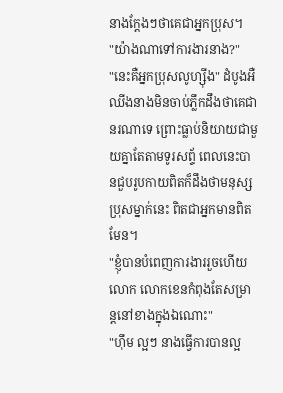នាងក្ដែងៗថាគេជាអ្នកប្រុស។
"យ៉ាងណាទៅការងារនាង?"
"នេះគឺអ្នកប្រុសលូហ្ស៊ីង" ដំបូងអឺឈីងនាងមិនចាប់ភ្លឹកដឹងថាគេជានរណាទេ ព្រោះធ្លាប់និយាយជាមួយគ្នាតែតាមទូរសព្ទ័ ពេលនេះបានជួបរូបកាយពិតក៏ដឹងថាមនុស្សប្រុសម្នាក់នេះ ពិតជាអ្នកមានពិតមែន។
"ខ្ញុំបានបំពេញការងាររួចហើយលោក លោកខេនកំពុងតែសម្រាន្តនៅខាងក្នុងឯណោះ"
"ហ៊ឹម ល្អៗ នាងធ្វើការបានល្អ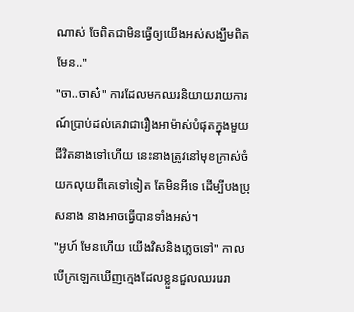ណាស់ ចែពិតជាមិនធ្វើឲ្យយើងអស់សង្ឃឹមពិតមែន.."
"ចា..ចាស៎" ការដែលមកឈរនិយាយរាយការណ៍ប្រាប់ដល់គេវាជារឿងអាម៉ាស់បំផុតក្នុងមួយជីវិតនាងទៅហើយ នេះនាងត្រូវនៅមុខក្រាស់ចំយកលុយពីគេទៅទៀត តែមិនអីទេ ដើម្បីបងប្រុសនាង នាងអាចធ្វើបានទាំងអស់។
"អូហ៍ មែនហើយ យើងវិសនិងភ្លេចទៅ" កាលបើក្រឡេកឃើញក្មេងដែលខ្លួនជួលឈររេរា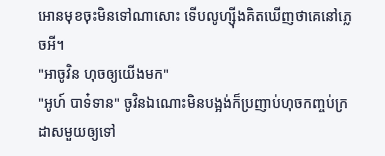អោនមុខចុះមិនទៅណាសោះ ទើបលូហ្ស៊ីងគិតឃើញថាគេនៅភ្លេចអី។
"អាចូវិន ហុចឲ្យយើងមក"
"អូហ៍ បាទ៎ទាន" ចូវិនឯណោះមិនបង្អង់ក៏ប្រញាប់ហុចកញ្ចប់ក្រដាសមួយឲ្យទៅ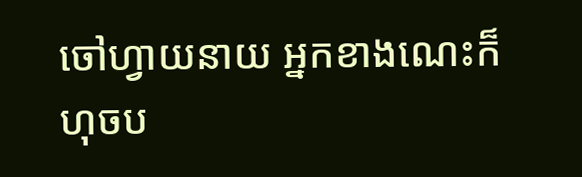ចៅហ្វាយនាយ អ្នកខាងណេះក៏ហុចប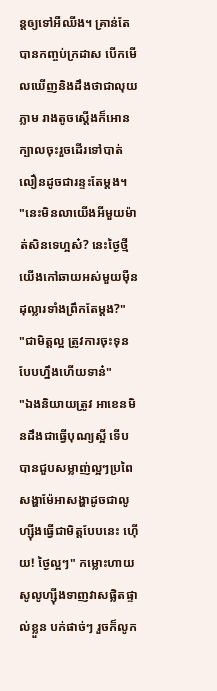ន្តឲ្យទៅអឺឈីង។ គ្រាន់តែបានកញ្ចប់ក្រដាស បើកមើលឃើញនិងដឹងថាជាលុយភ្លាម រាងតូចស្ដើងក៏អោនក្បាលចុះរួចដើរទៅបាត់ លឿនដូចជារន្ទះតែម្ដង។
"នេះមិនលាយើងអីមួយម៉ាត់សិនទេហ្អស៎? នេះថ្ងៃថ្មីយើងកៅឆាយអស់មួយម៉ឺនដុល្លារទាំងព្រឹកតែម្ដង?"
"ជាមិត្តល្អ ត្រូវការចុះទុនបែបហ្នឹងហើយទាន៎"
"ឯងនិយាយត្រូវ អាខេនមិនដឹងជាធ្វើបុណ្យស្អី ទើបបានជួបសម្លាញ់ល្អៗប្រពៃ សង្ហាម៉ែអាសង្ហាដូចជាលូហ្ស៊ីងធ្វើជាមិត្តបែបនេះ ហ៊ើយ! ថ្ងៃល្អៗ" កម្លោះហាយសូលូហ្ស៊ីងទាញវាសផ្លិតផ្ទាល់ខ្លួន បក់ផាច់ៗ រួចក៏លូក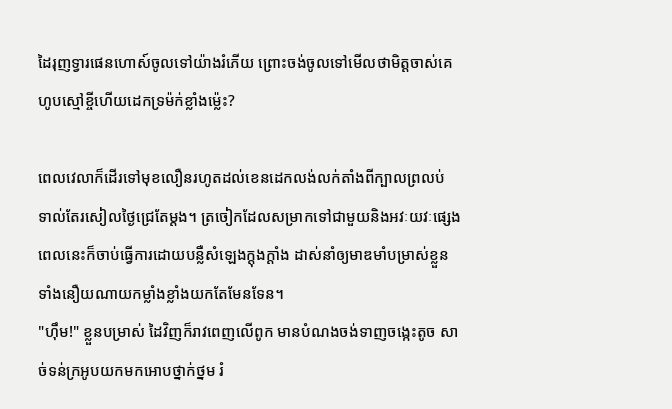ដៃរុញទ្វារផេនហោស៍ចូលទៅយ៉ាងរំភើយ ព្រោះចង់ចូលទៅមើលថាមិត្តចាស់គេហូបស្មៅខ្ចីហើយដេកទ្រម៉ក់ខ្លាំងម៉្លេះ?

ពេលវេលាក៏ដើរទៅមុខលឿនរហូតដល់ខេនដេកលង់លក់តាំងពីក្បាលព្រលប់ ទាល់តែរសៀលថ្ងៃជ្រេតែម្ដង។ ត្រចៀកដែលសម្រាកទៅជាមួយនិងអវៈយវៈផ្សេង ពេលនេះក៏ចាប់ធ្វើការដោយបន្លឺសំឡេងក្ដុងក្ដាំង ដាស់នាំឲ្យមាឌមាំបម្រាស់ខ្លួន ទាំងនឿយណាយកម្លាំងខ្លាំងយកតែមែនទែន។
"ហ៊ឹម!" ខ្លួនបម្រាស់ ដៃវិញក៏រាវពេញលើពូក មានបំណងចង់ទាញចង្កេះតូច សាច់ទន់ក្រអូបយកមកអោបថ្នាក់ថ្នម រំ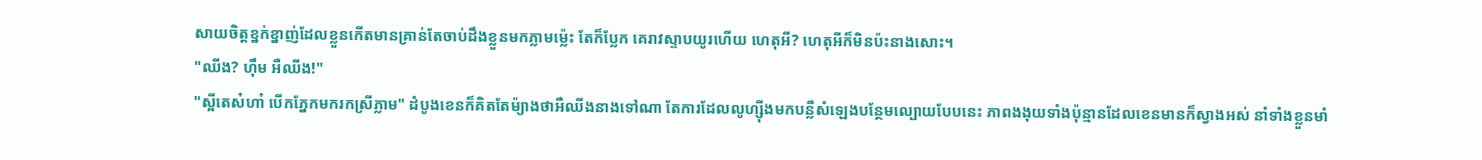សាយចិត្តខ្នក់ខ្នាញ់ដែលខ្លួនកើតមានគ្រាន់តែចាប់ដឹងខ្លួនមកភ្លាមម៉្លេះ តែក៏ប្លែក គេរាវស្ទាបយូរហើយ ហេតុអី? ហេតុអីក៏មិនប៉ះនាងសោះ។
"ឈីង? ហ៊ឹម អឺឈីង!"
"ស្អីតេស៎ហា៎ បើកភ្នែកមករកស្រីភ្លាម" ដំបូងខេនក៏គិតតែម៉្យាងថាអឺឈីងនាងទៅណា តែការដែលលូហ្ស៊ីងមកបន្លឺសំឡេងបន្ថែមល្បោយបែបនេះ ភាពងងុយទាំងប៉ុន្មានដែលខេនមានក៏ស្វាងអស់ នាំទាំងខ្លួនមាំ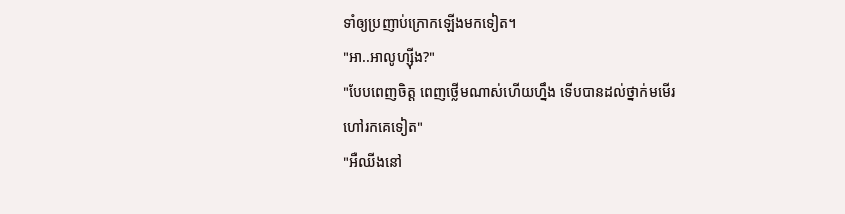ទាំឲ្យប្រញាប់ក្រោកឡើងមកទៀត។
"អា..អាលូហ្ស៊ីង?"
"បែបពេញចិត្ត ពេញថ្លើមណាស់ហើយហ្នឹង ទើបបានដល់ថ្នាក់មមើរហៅរកគេទៀត"
"អឺឈីងនៅ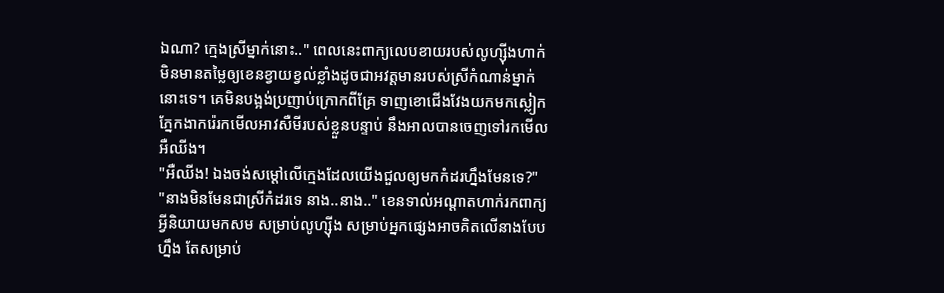ឯណា? ក្មេងស្រីម្នាក់នោះ.." ពេលនេះពាក្យលេបខាយរបស់លូហ្ស៊ីងហាក់មិនមានតម្លៃឲ្យខេនខ្វាយខ្វល់ខ្លាំងដូចជាអវត្តមានរបស់ស្រីកំណាន់ម្នាក់នោះទេ។ គេមិនបង្អង់ប្រញាប់ក្រោកពីគ្រែ ទាញខោជើងវែងយកមកស្លៀក ភ្នែកងាករ៉េរកមើលអាវសឺមីរបស់ខ្លួនបន្ទាប់ នឹងអាលបានចេញទៅរកមើលអឺឈីង។
"អឺឈីង! ឯងចង់សម្ដៅលើក្មេងដែលយើងជួលឲ្យមកកំដរហ្នឹងមែនទេ?"
"នាងមិនមែនជាស្រីកំដរទេ នាង..នាង.." ខេនទាល់អណ្ដាតហាក់រកពាក្យអ្វីនិយាយមកសម សម្រាប់លូហ្ស៊ីង សម្រាប់អ្នកផ្សេងអាចគិតលើនាងបែបហ្នឹង តែសម្រាប់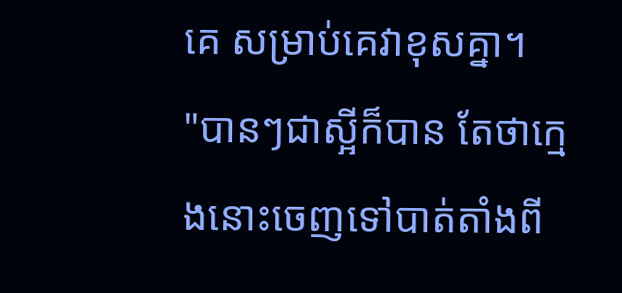គេ សម្រាប់គេវាខុសគ្នា។
"បានៗជាស្អីក៏បាន តែថាក្មេងនោះចេញទៅបាត់តាំងពី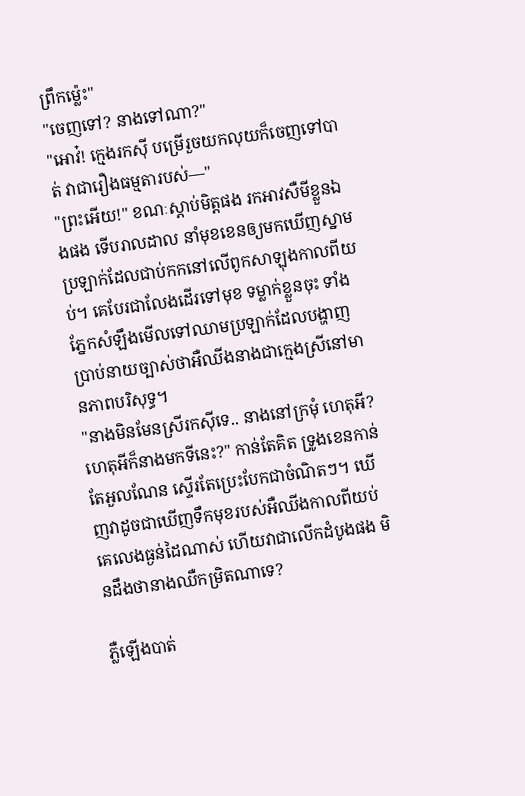ព្រឹកម៉្លេះ"
"ចេញទៅ? នាងទៅណា?"
"អោវ៎! ក្មេងរកសុី បម្រើរួចយកលុយក៏ចេញទៅបាត់ វាជារឿងធម្មតារបស់—"
"ព្រះអើយ!" ខណៈស្ដាប់មិត្តផង រកអាវសឺមីខ្លួនឯងផង ទើបរាលដាល នាំមុខខេនឲ្យមកឃើញស្នាមប្រឡាក់ដែលជាប់កកនៅលើពូកសាឡុងកាលពីយប់។ គេបែរជាលែងដើរទៅមុខ ទម្លាក់ខ្លួនចុះ ទាំងភ្នែកសំឡឹងមើលទៅឈាមប្រឡាក់ដែលបង្ហាញប្រាប់នាយច្បាស់ថាអឺឈីងនាងជាក្មេងស្រីនៅមានភាពបរិសុទ្ធ។
"នាងមិនមែនស្រីរកសុីទេ.. នាងនៅក្រមុំ ហេតុអី? ហេតុអីក៏នាងមកទីនេះ?" កាន់តែគិត ទ្រូងខេនកាន់តែអួលណែន ស្ទើរតែប្រេះបែកជាចំណិតៗ។ ឃើញវាដូចជាឃើញទឹកមុខរបស់អឺឈីងកាលពីយប់ គេលេងធ្ងន់ដៃណាស់ ហើយវាជាលើកដំបូងផង មិនដឹងថានាងឈឺកម្រិតណាទេ?

ភ្លឺឡើងបាត់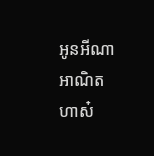អូនអីណា អាណិតហាស៎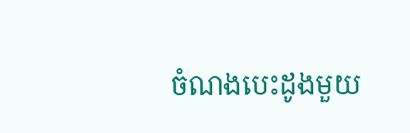ចំណងបេះដូងមួយ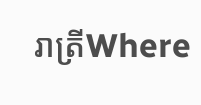រាត្រីWhere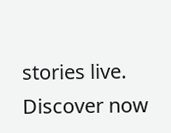stories live. Discover now